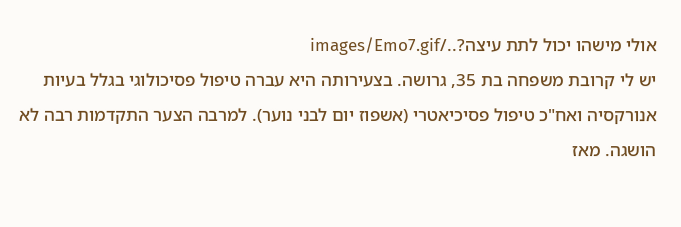אולי מישהו יכול לתת עיצה?../images/Emo7.gif
יש לי קרובת משפחה בת 35, גרושה. בצעירותה היא עברה טיפול פסיכולוגי בגלל בעיות אנורקסיה ואח"כ טיפול פסיכיאטרי (אשפוז יום לבני נוער). למרבה הצער התקדמות רבה לא הושגה. מאז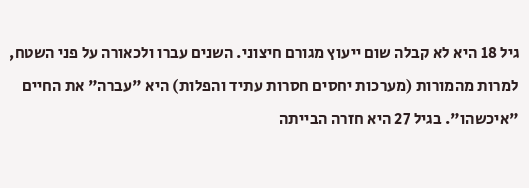גיל 18 היא לא קבלה שום ייעוץ מגורם חיצוני. השנים עברו ולכאורה על פני השטח, למרות מהמורות (מערכות יחסים חסרות עתיד והפלות) היא "עברה" את החיים "איכשהו". בגיל 27 היא חזרה הבייתה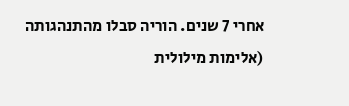אחרי 7 שנים. הוריה סבלו מהתנהגותה (אלימות מילולית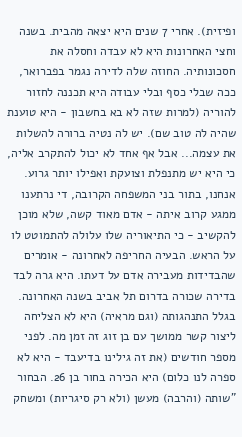ופיזית). אחרי 7 שנים היא יצאה מהבית. בשנה וחצי האחרונות היא לא עבדה וחסלה את חסכונותיה. החוזה שלה לדירה נגמר בפברואר, ככה שבלי כסף ובלי עבודה היא תכננה לחזור להוריה (למרות שזה לא בא בחשבון - היא טוענת שהיה לה טוב שם). יש לה נטיה ברורה להשלות את עצמה... אבל אף אחד לא יכול להתקרב אליה, כי היא יש מתנפלת וצועקת ואפילו יותר גרוע. אנחנו, בתור בני המשפחה הקרובה, די נרתענו ממגע קרוב איתה - אדם מאוד קשה, שלא מוכן להקשיב - כי התיאוריה שלו עלולה להתמוטט לו על הראש. הבעיה החריפה לאחרונה - אומרים שהבדידות מעבירה אדם על דעתו. היא גרה לבד בדירה שכורה בדרום תל אביב בשנה האחרונה. בגלל התנהגותה (וגם מראיה) היא לא הצליחה ליצור קשר ממושך עם בן זוג זה זמן מה. לפני מספר חודשים (את זה גילינו בדיעבד - היא לא ספרה לנו כלום) היא הכירה בחור בן 26. הבחור "שותה (והרבה) מעשן (ולא רק סיגריות) ומשחק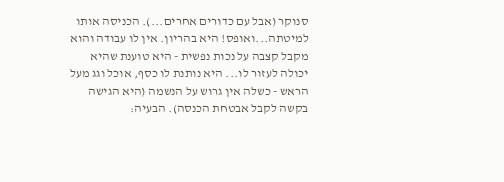סנוקר (אבל עם כדורים אחרים...). הכניסה אותו למיטתה...ואופס! היא בהריון. אין לו עבודה והוא מקבל קצבה על נכות נפשית - היא טוענת שהיא יכולה לעזור לו... היא נותנת לו כסף, אוכל וגג מעל הראש - כשלה אין גרוש על הנשמה (היא הגישה בקשה לקבל אבטחת הכנסה). הבעיה: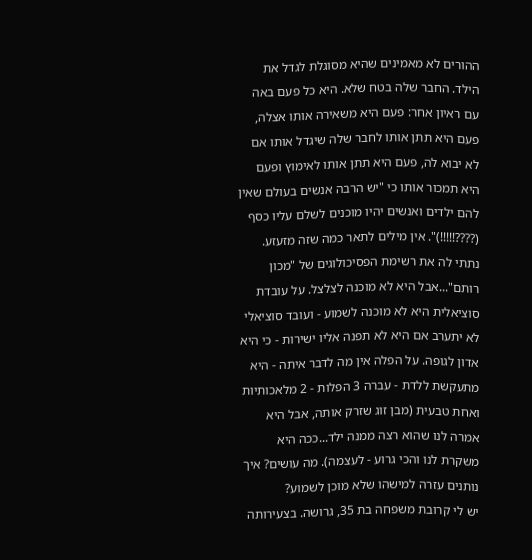ההורים לא מאמינים שהיא מסוגלת לגדל את הילד. החבר שלה בטח שלא. היא כל פעם באה עם ראיון אחר: פעם היא משאירה אותו אצלה, פעם היא תתן אותו לחבר שלה שיגדל אותו אם לא יבוא לה, פעם היא תתן אותו לאימוץ ופעם היא תמכור אותו כי "יש הרבה אנשים בעולם שאין להם ילדים ואנשים יהיו מוכנים לשלם עליו כסף (????!!!!!)". אין מילים לתאר כמה שזה מזעזע. נתתי לה את רשימת הפסיכולוגים של "מכון רותם"...אבל היא לא מוכנה לצלצל. על עובדת סוציאלית היא לא מוכנה לשמוע - ועובד סוציאלי לא יתערב אם היא לא תפנה אליו ישירות - כי היא אדון לגופה. על הפלה אין מה לדבר איתה - היא מתעקשת ללדת - עברה 3 הפלות - 2 מלאכותיות ואחת טבעית (מבן זוג שזרק אותה, אבל היא אמרה לנו שהוא רצה ממנה ילד...ככה היא משקרת לנו והכי גרוע - לעצמה). מה עושים? איך נותנים עזרה למישהו שלא מוכן לשמוע?
יש לי קרובת משפחה בת 35, גרושה. בצעירותה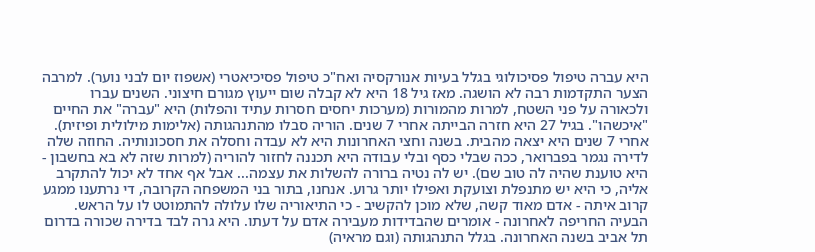היא עברה טיפול פסיכולוגי בגלל בעיות אנורקסיה ואח"כ טיפול פסיכיאטרי (אשפוז יום לבני נוער). למרבה הצער התקדמות רבה לא הושגה. מאז גיל 18 היא לא קבלה שום ייעוץ מגורם חיצוני. השנים עברו ולכאורה על פני השטח, למרות מהמורות (מערכות יחסים חסרות עתיד והפלות) היא "עברה" את החיים "איכשהו". בגיל 27 היא חזרה הבייתה אחרי 7 שנים. הוריה סבלו מהתנהגותה (אלימות מילולית ופיזית). אחרי 7 שנים היא יצאה מהבית. בשנה וחצי האחרונות היא לא עבדה וחסלה את חסכונותיה. החוזה שלה לדירה נגמר בפברואר, ככה שבלי כסף ובלי עבודה היא תכננה לחזור להוריה (למרות שזה לא בא בחשבון - היא טוענת שהיה לה טוב שם). יש לה נטיה ברורה להשלות את עצמה... אבל אף אחד לא יכול להתקרב אליה, כי היא יש מתנפלת וצועקת ואפילו יותר גרוע. אנחנו, בתור בני המשפחה הקרובה, די נרתענו ממגע קרוב איתה - אדם מאוד קשה, שלא מוכן להקשיב - כי התיאוריה שלו עלולה להתמוטט לו על הראש. הבעיה החריפה לאחרונה - אומרים שהבדידות מעבירה אדם על דעתו. היא גרה לבד בדירה שכורה בדרום תל אביב בשנה האחרונה. בגלל התנהגותה (וגם מראיה)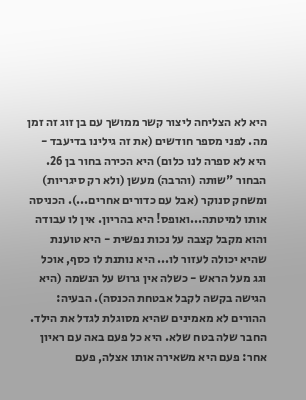היא לא הצליחה ליצור קשר ממושך עם בן זוג זה זמן מה. לפני מספר חודשים (את זה גילינו בדיעבד - היא לא ספרה לנו כלום) היא הכירה בחור בן 26. הבחור "שותה (והרבה) מעשן (ולא רק סיגריות) ומשחק סנוקר (אבל עם כדורים אחרים...). הכניסה אותו למיטתה...ואופס! היא בהריון. אין לו עבודה והוא מקבל קצבה על נכות נפשית - היא טוענת שהיא יכולה לעזור לו... היא נותנת לו כסף, אוכל וגג מעל הראש - כשלה אין גרוש על הנשמה (היא הגישה בקשה לקבל אבטחת הכנסה). הבעיה: ההורים לא מאמינים שהיא מסוגלת לגדל את הילד. החבר שלה בטח שלא. היא כל פעם באה עם ראיון אחר: פעם היא משאירה אותו אצלה, פעם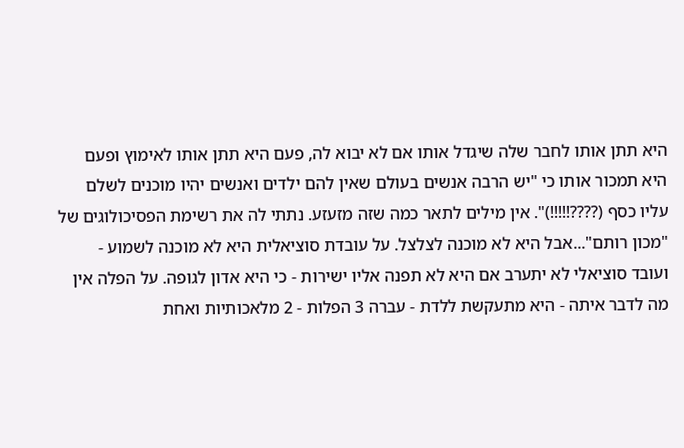היא תתן אותו לחבר שלה שיגדל אותו אם לא יבוא לה, פעם היא תתן אותו לאימוץ ופעם היא תמכור אותו כי "יש הרבה אנשים בעולם שאין להם ילדים ואנשים יהיו מוכנים לשלם עליו כסף (????!!!!!)". אין מילים לתאר כמה שזה מזעזע. נתתי לה את רשימת הפסיכולוגים של "מכון רותם"...אבל היא לא מוכנה לצלצל. על עובדת סוציאלית היא לא מוכנה לשמוע - ועובד סוציאלי לא יתערב אם היא לא תפנה אליו ישירות - כי היא אדון לגופה. על הפלה אין מה לדבר איתה - היא מתעקשת ללדת - עברה 3 הפלות - 2 מלאכותיות ואחת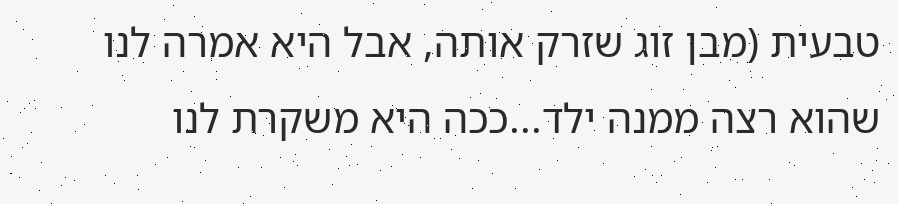טבעית (מבן זוג שזרק אותה, אבל היא אמרה לנו שהוא רצה ממנה ילד...ככה היא משקרת לנו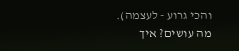והכי גרוע - לעצמה). מה עושים? איך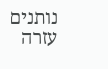נותנים עזרה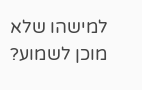למישהו שלא מוכן לשמוע?